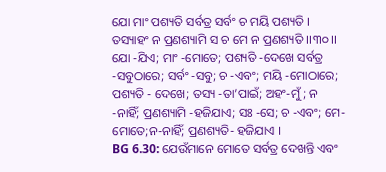ଯୋ ମାଂ ପଶ୍ୟତି ସର୍ବତ୍ର ସର୍ବଂ ଚ ମୟି ପଶ୍ୟତି ।
ତସ୍ୟାହଂ ନ ପ୍ରଣଶ୍ୟାମି ସ ଚ ମେ ନ ପ୍ରଣଶ୍ୟତି ।।୩୦।।
ଯୋ -ଯିଏ; ମାଂ -ମୋତେ; ପଶ୍ୟତି -ଦେଖେ ସର୍ବତ୍ର -ସବୁଠାରେ; ସର୍ବଂ -ସବୁ; ଚ -ଏବଂ; ମୟି -ମୋଠାରେ; ପଶ୍ୟତି - ଦେଖେ; ତସ୍ୟ -ତା’ପାଇଁ; ଅହଂ-ମୁଁ; ନ -ନାହିଁ; ପ୍ରଣଶ୍ୟାମି -ହଜିଯାଏ; ସଃ -ସେ; ଚ -ଏବଂ; ମେ- ମୋତେ;ନ-ନାହିଁ; ପ୍ରଣଶ୍ୟତି- ହଜିଯାଏ ।
BG 6.30: ଯେଉଁମାନେ ମୋତେ ସର୍ବତ୍ର ଦେଖନ୍ତି ଏବଂ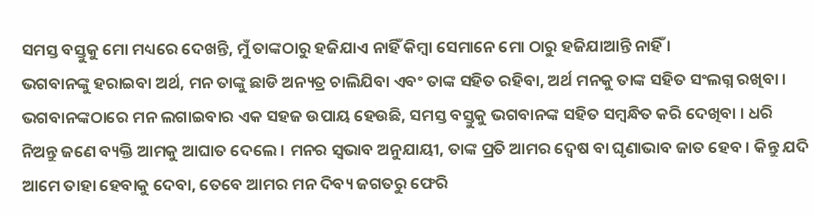ସମସ୍ତ ବସ୍ତୁକୁ ମୋ ମଧ୍ୟରେ ଦେଖନ୍ତି, ମୁଁ ତାଙ୍କଠାରୁ ହଜିଯାଏ ନାହିଁ କିମ୍ବା ସେମାନେ ମୋ ଠାରୁ ହଜିଯାଆନ୍ତି ନାହିଁ ।
ଭଗବାନଙ୍କୁ ହରାଇବା ଅର୍ଥ, ମନ ତାଙ୍କୁ ଛାଡି ଅନ୍ୟତ୍ର ଚାଲିଯିବା ଏବଂ ତାଙ୍କ ସହିତ ରହିବା, ଅର୍ଥ ମନକୁ ତାଙ୍କ ସହିତ ସଂଲଗ୍ନ ରଖିବା । ଭଗବାନଙ୍କଠାରେ ମନ ଲଗାଇବାର ଏକ ସହଜ ଉପାୟ ହେଉଛି, ସମସ୍ତ ବସ୍ତୁକୁ ଭଗବାନଙ୍କ ସହିତ ସମ୍ବନ୍ଧିତ କରି ଦେଖିବା । ଧରି ନିଅନ୍ତୁ ଜଣେ ବ୍ୟକ୍ତି ଆମକୁ ଆଘାତ ଦେଲେ । ମନର ସ୍ୱଭାବ ଅନୁଯାୟୀ, ତାଙ୍କ ପ୍ରତି ଆମର ଦ୍ୱେଷ ବା ଘୃଣାଭାବ ଜାତ ହେବ । କିନ୍ତୁ ଯଦି ଆମେ ତାହା ହେବାକୁ ଦେବା, ତେବେ ଆମର ମନ ଦିବ୍ୟ ଜଗତରୁ ଫେରି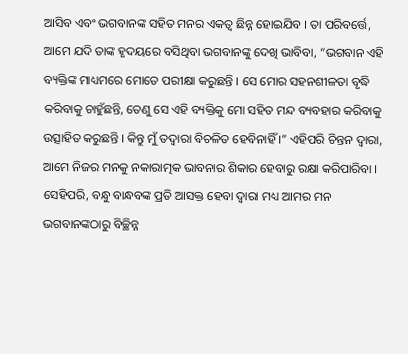ଆସିବ ଏବଂ ଭଗବାନଙ୍କ ସହିତ ମନର ଏକତ୍ୱ ଛିନ୍ନ ହୋଇଯିବ । ତା ପରିବର୍ତ୍ତେ, ଆମେ ଯଦି ତାଙ୍କ ହୃଦୟରେ ବସିଥିବା ଭଗବାନଙ୍କୁ ଦେଖି ଭାବିବା, “ଭଗବାନ ଏହି ବ୍ୟକ୍ତିଙ୍କ ମାଧ୍ୟମରେ ମୋତେ ପରୀକ୍ଷା କରୁଛନ୍ତି । ସେ ମୋର ସହନଶୀଳତା ବୃଦ୍ଧି କରିବାକୁ ଚାହୁଁଛନ୍ତି, ତେଣୁ ସେ ଏହି ବ୍ୟକ୍ତିକୁ ମୋ ସହିତ ମନ୍ଦ ବ୍ୟବହାର କରିବାକୁ ଉତ୍ସାହିତ କରୁଛନ୍ତି । କିନ୍ତୁ ମୁଁ ତଦ୍ୱାରା ବିଚଳିତ ହେବିନାହିଁ ।” ଏହିପରି ଚିନ୍ତନ ଦ୍ୱାରା, ଆମେ ନିଜର ମନକୁ ନକାରାତ୍ମକ ଭାବନାର ଶିକାର ହେବାରୁ ରକ୍ଷା କରିପାରିବା ।
ସେହିପରି, ବନ୍ଧୁ ବାନ୍ଧବଙ୍କ ପ୍ରତି ଆସକ୍ତ ହେବା ଦ୍ୱାରା ମଧ୍ୟ ଆମର ମନ ଭଗବାନଙ୍କଠାରୁ ବିଚ୍ଛିନ୍ନ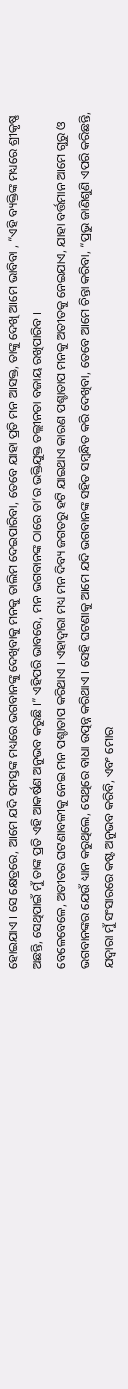ହୋଇଯାଏ । ସେ କ୍ଷେତ୍ରରେ, ଆମେ ଯଦି ସମସ୍ତଙ୍କ ମଧ୍ୟରେ ଭଗବାନଙ୍କୁ ଦେଖିବାକୁ ମନକୁ ତାଲିମ ଦେଇପାରିବା, ତେବେ ଯାହା ପ୍ରତି ମନ ଆସକ୍ତ, ତାଙ୍କୁ ଦେଖି ଆମେ ଭାବିବା , “ଏହି ବ୍ୟକ୍ତିଙ୍କ ମଧ୍ୟରେ ଶ୍ରୀକୃଷ୍ଣ ଅଛନ୍ତି, ସେଥିପାଇଁ ମୁଁ ତାଙ୍କ ପ୍ରତି ଏହି ଆକର୍ଷଣ ଅନୁଭବ କରୁଛି ।” ଏହିପରି ଭାବରେ, ମନ ଭଗବାନଙ୍କ ଠାରେ ତା’ର ଭକ୍ତିଯୁକ୍ତ ତଲ୍ଲୀନତା ବଜାୟ ରଖିପାରିବ ।
ବେଳେବେଳେ, ଅତୀତର ଘଟଣାବଳୀକୁ ନେଇ ମନ ପଶ୍ଚାତାପ କରିଥାଏ । ଏହାଦ୍ୱାରା ମଧ୍ୟ ମନ ଦିବ୍ୟ ଜଗତରୁ ହଟି ଯାଇଥାଏ କାରଣ ପଶ୍ଚାତାପ ମନକୁ ଅତୀତକୁ ନେଇଯାଏ, ଯାହା ବର୍ତ୍ତମାନ ଆମେ ଗୁରୁ ଓ ଭଗବାନଙ୍କର ଯେଉଁ ଧ୍ୟାନ କରୁଥିଲେ, ସେଥିରେ ବାଧା ଉତ୍ପନ୍ନ କରିଥାଏ । ସେହି ଘଟଣାକୁ ଆମେ ଯଦି ଭଗବାନଙ୍କ ସହିତ ସମ୍ବନ୍ଧିତ କରି ଦେଖିବା, ତେବେ ଆମେ ଚିନ୍ତା କରିବା, “ପ୍ରଭୁ ଜାଣିଶୁଣି ଏପରି କରିଛନ୍ତି, ଯଦ୍ୱାରା ମୁଁ ସଂସାରରେ କଷ୍ଟ ଅନୁଭବ କରିବି, ଏବଂ ମୋର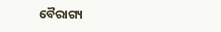ବୈରାଗ୍ୟ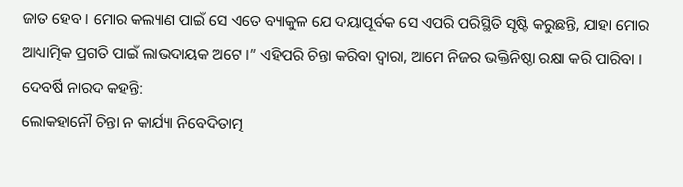ଜାତ ହେବ । ମୋର କଲ୍ୟାଣ ପାଇଁ ସେ ଏତେ ବ୍ୟାକୁଳ ଯେ ଦୟାପୂର୍ବକ ସେ ଏପରି ପରିସ୍ଥିତି ସୃଷ୍ଟି କରୁଛନ୍ତି, ଯାହା ମୋର ଆଧ୍ୟାତ୍ମିକ ପ୍ରଗତି ପାଇଁ ଲାଭଦାୟକ ଅଟେ ।” ଏହିପରି ଚିନ୍ତା କରିବା ଦ୍ୱାରା, ଆମେ ନିଜର ଭକ୍ତିନିଷ୍ଠା ରକ୍ଷା କରି ପାରିବା । ଦେବର୍ଷି ନାରଦ କହନ୍ତି:
ଲୋକହାନୌ ଚିନ୍ତା ନ କାର୍ଯ୍ୟା ନିବେଦିତାତ୍ମ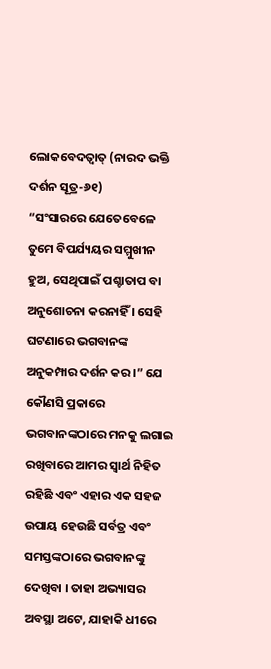ଲୋକବେଦତ୍ୱାତ୍ (ନାରଦ ଭକ୍ତି ଦର୍ଶନ ସୂତ୍ର-୬୧)
“ସଂସାରରେ ଯେତେବେଳେ ତୁମେ ବିପର୍ଯ୍ୟୟର ସମ୍ମୁଖୀନ ହୁଅ, ସେଥିପାଇଁ ପଶ୍ଚାତାପ ବା ଅନୁଶୋଚନା କରନାହିଁ । ସେହି ଘଟଣାରେ ଭଗବାନଙ୍କ ଅନୁକମ୍ପାର ଦର୍ଶନ କର ।” ଯେ କୌଣସି ପ୍ରକାରେ ଭଗବାନଙ୍କଠାରେ ମନକୁ ଲଗାଇ ରଖିବାରେ ଆମର ସ୍ୱାର୍ଥ ନିହିତ ରହିଛି ଏବଂ ଏହାର ଏକ ସହଜ ଉପାୟ ହେଉଛି ସର୍ବତ୍ର ଏବଂ ସମସ୍ତଙ୍କଠାରେ ଭଗବାନଙ୍କୁ ଦେଖିବା । ତାହା ଅଭ୍ୟାସର ଅବସ୍ଥା ଅଟେ, ଯାହାକି ଧୀରେ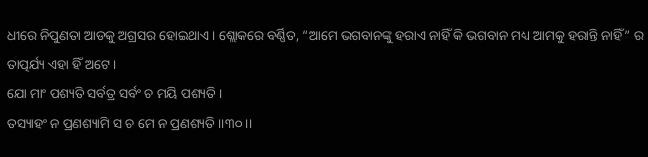ଧୀରେ ନିପୁଣତା ଆଡକୁ ଅଗ୍ରସର ହୋଇଥାଏ । ଶ୍ଲୋକରେ ବର୍ଣ୍ଣିତ, “ଆମେ ଭଗବାନଙ୍କୁ ହରାଏ ନାହିଁ କି ଭଗବାନ ମଧ୍ୟ ଆମକୁ ହରାନ୍ତି ନାହିଁ” ର ତାତ୍ପର୍ଯ୍ୟ ଏହା ହିଁ ଅଟେ ।
ଯୋ ମାଂ ପଶ୍ୟତି ସର୍ବତ୍ର ସର୍ବଂ ଚ ମୟି ପଶ୍ୟତି ।
ତସ୍ୟାହଂ ନ ପ୍ରଣଶ୍ୟାମି ସ ଚ ମେ ନ ପ୍ରଣଶ୍ୟତି ।।୩୦।।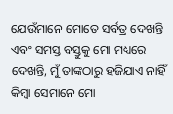ଯେଉଁମାନେ ମୋତେ ସର୍ବତ୍ର ଦେଖନ୍ତି ଏବଂ ସମସ୍ତ ବସ୍ତୁକୁ ମୋ ମଧ୍ୟରେ ଦେଖନ୍ତି, ମୁଁ ତାଙ୍କଠାରୁ ହଜିଯାଏ ନାହିଁ କିମ୍ବା ସେମାନେ ମୋ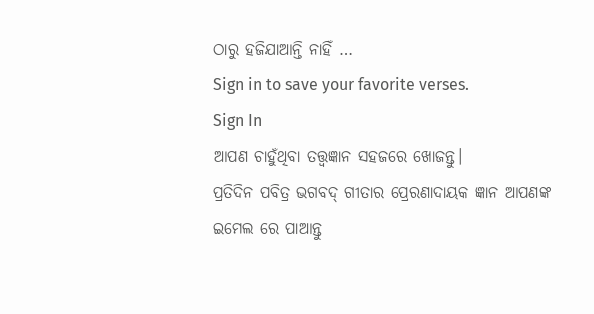ଠାରୁ ହଜିଯାଆନ୍ତି ନାହିଁ …
Sign in to save your favorite verses.
Sign In
ଆପଣ ଚାହୁଁଥିବା ତତ୍ତ୍ୱଜ୍ଞାନ ସହଜରେ ଖୋଜନ୍ତୁ।
ପ୍ରତିଦିନ ପବିତ୍ର ଭଗବଦ୍ ଗୀତାର ପ୍ରେରଣାଦାୟକ ଜ୍ଞାନ ଆପଣଙ୍କ ଇମେଲ ରେ ପାଆନ୍ତୁ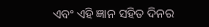ଏବଂ ଏହି ଜ୍ଞାନ ସହିତ ଦିନର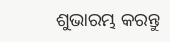ଶୁଭାରମ୍ଭ କରନ୍ତୁ